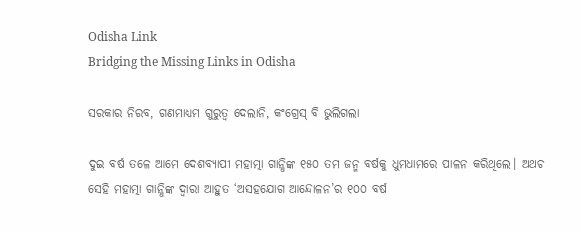Odisha Link
Bridging the Missing Links in Odisha

ସରକାର ନିରବ, ଗଣମାଧ୍ୟମ ଗୁରୁତ୍ବ ଦେଲାନି, କଂଗ୍ରେସ୍‌ ବି ଭୁଲିଗଲା

ଦୁଇ ବର୍ଷ ତଳେ ଆମେ ଦେଶବ୍ୟାପୀ ମହାତ୍ମା ଗାନ୍ଧିଙ୍କ ୧୫୦ ତମ ଜନ୍ମ ବର୍ଷକୁ ଧୁମଧାମରେ ପାଳନ କରିଥିଲେ। ଅଥଚ ସେହି ମହାତ୍ମା ଗାନ୍ଧିଙ୍କ ଦ୍ବାରା ଆହୁତ ‘ଅସହଯୋଗ ଆନ୍ଦୋଳନ’ର ୧୦୦ ବର୍ଷ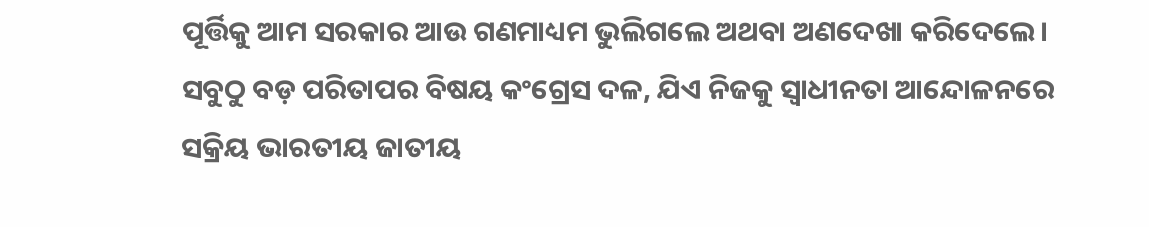ପୂର୍ତ୍ତିକୁ ଆମ ସରକାର ଆଉ ଗଣମାଧ୍ୟମ ଭୁଲିଗଲେ ଅଥବା ଅଣଦେଖା କରିଦେଲେ। ସବୁଠୁ ବଡ଼ ପରିତାପର ବିଷୟ କଂଗ୍ରେସ ଦଳ, ଯିଏ ନିଜକୁ ସ୍ବାଧୀନତା ଆନ୍ଦୋଳନରେ ସକ୍ରିୟ ଭାରତୀୟ ଜାତୀୟ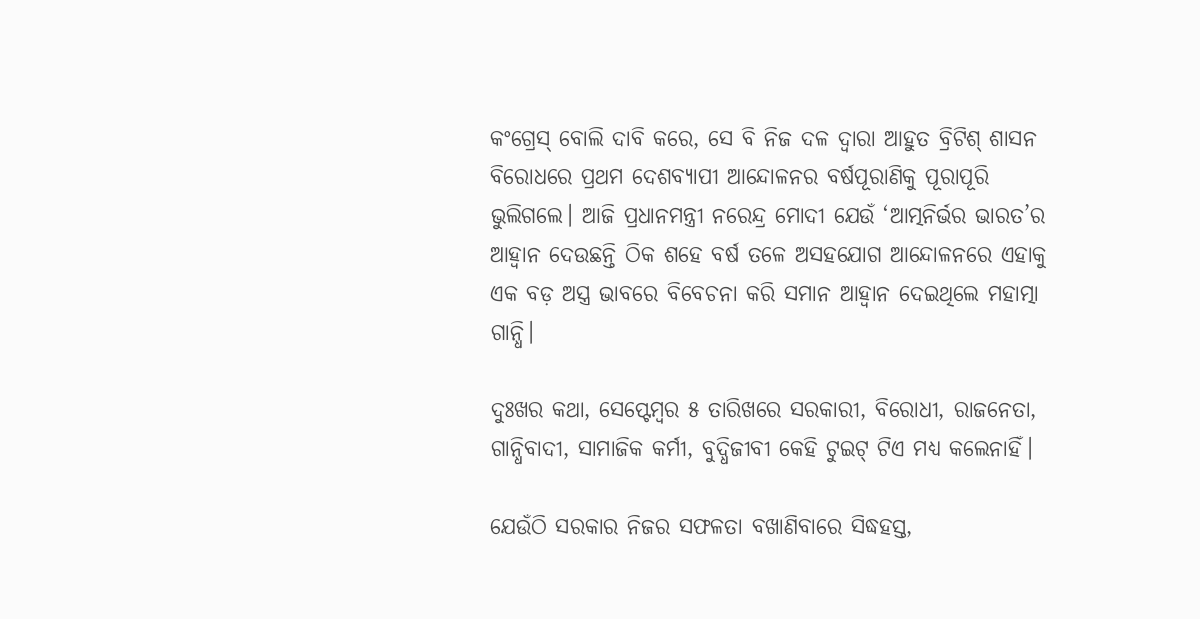କଂଗ୍ରେସ୍‌ ବୋଲି ଦାବି କରେ, ସେ ବି ନିଜ ଦଳ ଦ୍ବାରା ଆହୁତ ବ୍ରିଟିଶ୍‌ ଶାସନ ବିରୋଧରେ ପ୍ରଥମ ଦେଶବ୍ୟାପୀ ଆନ୍ଦୋଳନର ବର୍ଷପୂରାଣିକୁ ପୂରାପୂରି ଭୁଲିଗଲେ। ଆଜି ପ୍ରଧାନମନ୍ତ୍ରୀ ନରେନ୍ଦ୍ର ମୋଦୀ ଯେଉଁ ‘ଆତ୍ମନିର୍ଭର ଭାରତ’ର ଆହ୍ବାନ ଦେଉଛନ୍ତି ଠିକ ଶହେ ବର୍ଷ ତଳେ ଅସହଯୋଗ ଆନ୍ଦୋଳନରେ ଏହାକୁ ଏକ ବଡ଼ ଅସ୍ତ୍ର ଭାବରେ ବିବେଚନା କରି ସମାନ ଆହ୍ବାନ ଦେଇଥିଲେ ମହାତ୍ମା ଗାନ୍ଧି।

ଦୁଃଖର କଥା, ସେପ୍ଟେମ୍ବର ୫ ତାରିଖରେ ସରକାରୀ, ବିରୋଧୀ, ରାଜନେତା, ଗାନ୍ଧିବାଦୀ, ସାମାଜିକ କର୍ମୀ, ବୁଦ୍ଧିଜୀବୀ କେହି ଟୁଇଟ୍‌ ଟିଏ ମଧ୍ୟ କଲେନାହିଁ।

ଯେଉଁଠି ସରକାର ନିଜର ସଫଳତା ବଖାଣିବାରେ ସିଦ୍ଧହସ୍ତ,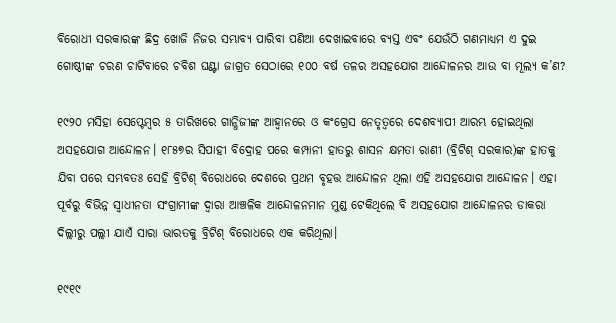ବିରୋଧୀ ସରକାରଙ୍କ ଛିଦ୍ର ଖୋଜି ନିଜର ସମ୍ଭାବ୍ୟ ପାରିବା ପଣିଆ ଦେଖାଇବାରେ ବ୍ୟସ୍ତ ଏବଂ ଯେଉଁଠି ଗଣମାଧ୍ୟମ ଏ ଦୁଇ ଗୋଷ୍ଠୀଙ୍କ ଚରଣ ଚାଟିବାରେ ଚବିଶ ଘଣ୍ଟା ଜାଗ୍ରତ ସେଠାରେ ୧୦୦ ବର୍ଷ ତଳର ଅସହଯୋଗ ଆନ୍ଦୋଳନର ଆଉ ବା ମୂଲ୍ୟ କ’ଣ?

୧୯୨୦ ମସିହା ସେପ୍ଟେମ୍ବର ୫ ତାରିଖରେ ଗାନ୍ଧିଜୀଙ୍କ ଆହ୍ବାନରେ ଓ କଂଗ୍ରେସ ନେତୃତ୍ବରେ ଦେଶବ୍ୟାପୀ ଆରମ୍ଭ ହୋଇଥିଲା ଅସହଯୋଗ ଆନ୍ଦୋଳନ। ୧୮୫୭ର ସିପାହୀ ବିଦ୍ରୋହ ପରେ କମ୍ପାନୀ ହାତରୁ ଶାସନ କ୍ଷମତା ରାଣୀ (ବ୍ରିଟିଶ୍‌ ସରକାର)ଙ୍କ ହାତକୁ ଯିବା ପରେ ସମ୍ଭବତଃ ସେହି ବ୍ରିଟିଶ୍‌ ବିରୋଧରେ ଦେଶରେ ପ୍ରଥମ ବୃହତ୍ତ ଆନ୍ଦୋଳନ ଥିଲା ଏହି ଅସହଯୋଗ ଆନ୍ଦୋଳନ। ଏହା ପୂର୍ବରୁ ବିଭିନ୍ନ ସ୍ବାଧୀନତା ସଂଗ୍ରାମୀଙ୍କ ଦ୍ବାରା ଆଞ୍ଚଳିକ ଆନ୍ଦୋଳନମାନ ମୁଣ୍ଡ ଟେକିଥିଲେ ବି ଅସହଯୋଗ ଆନ୍ଦୋଳନର ଡାକରା ଦିଲ୍ଲୀରୁ ପଲ୍ଲୀ ଯାଏଁ ସାରା ଭାରତକୁ ବ୍ରିଟିଶ୍‌ ବିରୋଧରେ ଏକ କରିଥିଲା।

୧୯୧୯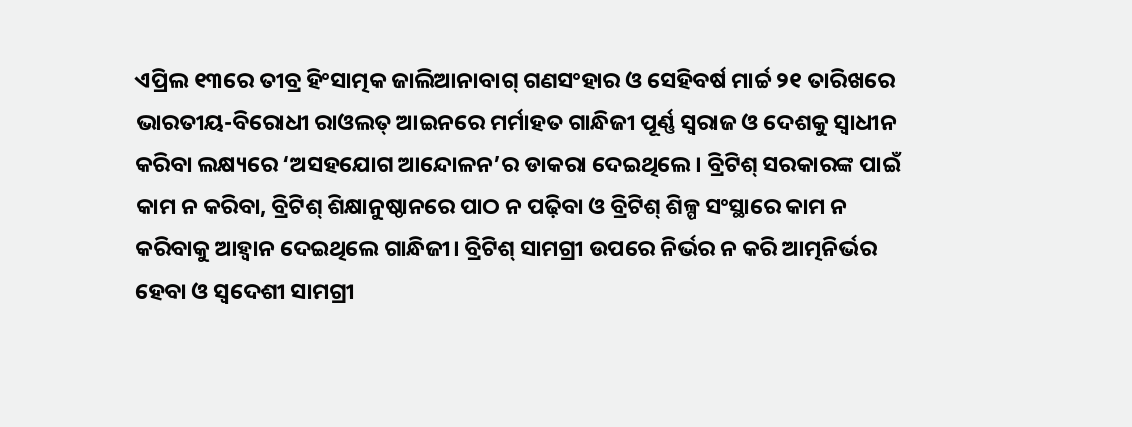ଏପ୍ରିଲ ୧୩ରେ ତୀବ୍ର ହିଂସାତ୍ମକ ଜାଲିଆନାବାଗ୍‌ ଗଣସଂହାର ଓ ସେହିବର୍ଷ ମାର୍ଚ୍ଚ ୨୧ ତାରିଖରେ ଭାରତୀୟ-ବିରୋଧୀ ରାଓଲତ୍‌ ଆଇନରେ ମର୍ମାହତ ଗାନ୍ଧିଜୀ ପୂର୍ଣ୍ଣ ସ୍ବରାଜ ଓ ଦେଶକୁ ସ୍ବାଧୀନ କରିବା ଲକ୍ଷ୍ୟରେ ‘ଅସହଯୋଗ ଆନ୍ଦୋଳନ’ର ଡାକରା ଦେଇଥିଲେ। ବ୍ରିଟିଶ୍‌ ସରକାରଙ୍କ ପାଇଁ କାମ ନ କରିବା, ବ୍ରିଟିଶ୍‌ ଶିକ୍ଷାନୁଷ୍ଠାନରେ ପାଠ ନ ପଢ଼ିବା ଓ ବ୍ରିଟିଶ୍‌ ଶିଳ୍ପ ସଂସ୍ଥାରେ କାମ ନ କରିବାକୁ ଆହ୍ବାନ ଦେଇଥିଲେ ଗାନ୍ଧିଜୀ। ବ୍ରିଟିଶ୍‌ ସାମଗ୍ରୀ ଉପରେ ନିର୍ଭର ନ କରି ଆତ୍ମନିର୍ଭର ହେବା ଓ ସ୍ବଦେଶୀ ସାମଗ୍ରୀ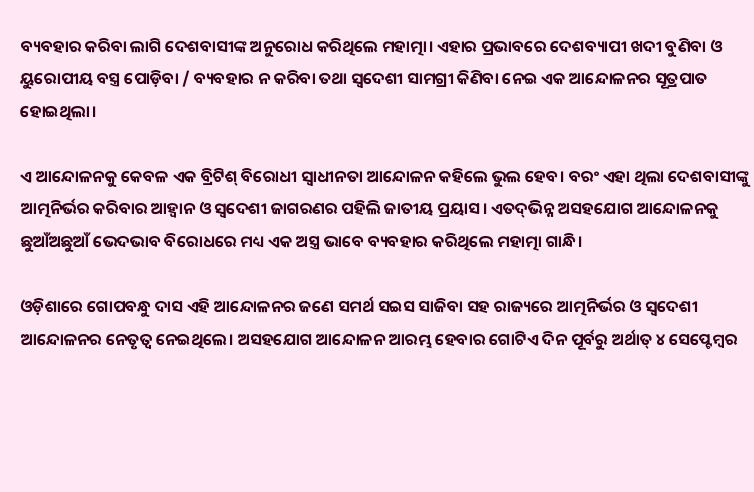ବ୍ୟବହାର କରିବା ଲାଗି ଦେଶବାସୀଙ୍କ ଅନୁରୋଧ କରିଥିଲେ ମହାତ୍ମା। ଏହାର ପ୍ରଭାବରେ ଦେଶବ୍ୟାପୀ ଖଦୀ ବୁଣିବା ଓ ୟୁରୋପୀୟ ବସ୍ତ୍ର ପୋଡ଼ିବା / ବ୍ୟବହାର ନ କରିବା ତଥା ସ୍ବଦେଶୀ ସାମଗ୍ରୀ କିଣିବା ନେଇ ଏକ ଆନ୍ଦୋଳନର ସୂତ୍ରପାତ ହୋଇଥିଲା।

ଏ ଆନ୍ଦୋଳନକୁ କେବଳ ଏକ ବ୍ରିଟିଶ୍‌ ବିରୋଧୀ ସ୍ବାଧୀନତା ଆନ୍ଦୋଳନ କହିଲେ ଭୁଲ ହେବ। ବରଂ ଏହା ଥିଲା ଦେଶବାସୀଙ୍କୁ ଆତ୍ମନିର୍ଭର କରିବାର ଆହ୍ବାନ ଓ ସ୍ବଦେଶୀ ଜାଗରଣର ପହିଲି ଜାତୀୟ ପ୍ରୟାସ। ଏତଦ୍‌ଭିନ୍ନ ଅସହଯୋଗ ଆନ୍ଦୋଳନକୁ ଛୁଆଁଅଛୁଆଁ ଭେଦଭାବ ବିରୋଧରେ ମଧ୍ୟ ଏକ ଅସ୍ତ୍ର ଭାବେ ବ୍ୟବହାର କରିଥିଲେ ମହାତ୍ମା ଗାନ୍ଧି।

ଓଡ଼ିଶାରେ ଗୋପବନ୍ଧୁ ଦାସ ଏହି ଆନ୍ଦୋଳନର ଜଣେ ସମର୍ଥ ସଇସ ସାଜିବା ସହ ରାଜ୍ୟରେ ଆତ୍ମନିର୍ଭର ଓ ସ୍ବଦେଶୀ ଆନ୍ଦୋଳନର ନେତୃତ୍ବ ନେଇଥିଲେ। ଅସହଯୋଗ ଆନ୍ଦୋଳନ ଆରମ୍ଭ ହେବାର ଗୋଟିଏ ଦିନ ପୂର୍ବରୁ ଅର୍ଥାତ୍‌ ୪ ସେପ୍ଟେମ୍ବର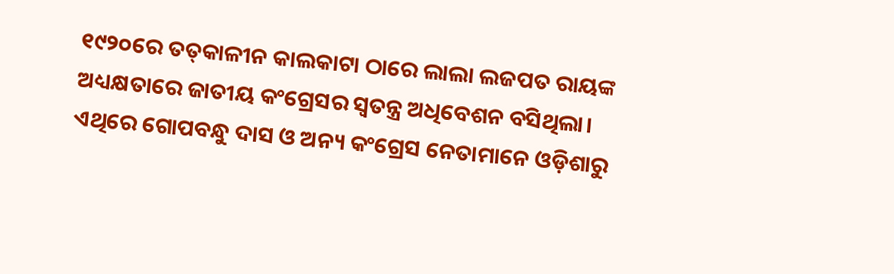୧୯୨୦ରେ ତତ୍‌କାଳୀନ କାଲକାଟା ଠାରେ ଲାଲା ଲଜପତ ରାୟଙ୍କ ଅଧ୍ୟକ୍ଷତାରେ ଜାତୀୟ କଂଗ୍ରେସର ସ୍ବତନ୍ତ୍ର ଅଧିବେଶନ ବସିଥିଲା। ଏଥିରେ ଗୋପବନ୍ଧୁ ଦାସ ଓ ଅନ୍ୟ କଂଗ୍ରେସ ନେତାମାନେ ଓଡ଼ିଶାରୁ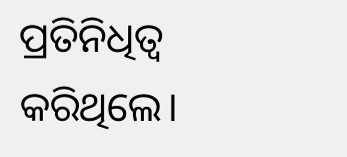ପ୍ରତିନିଧିତ୍ବ କରିଥିଲେ।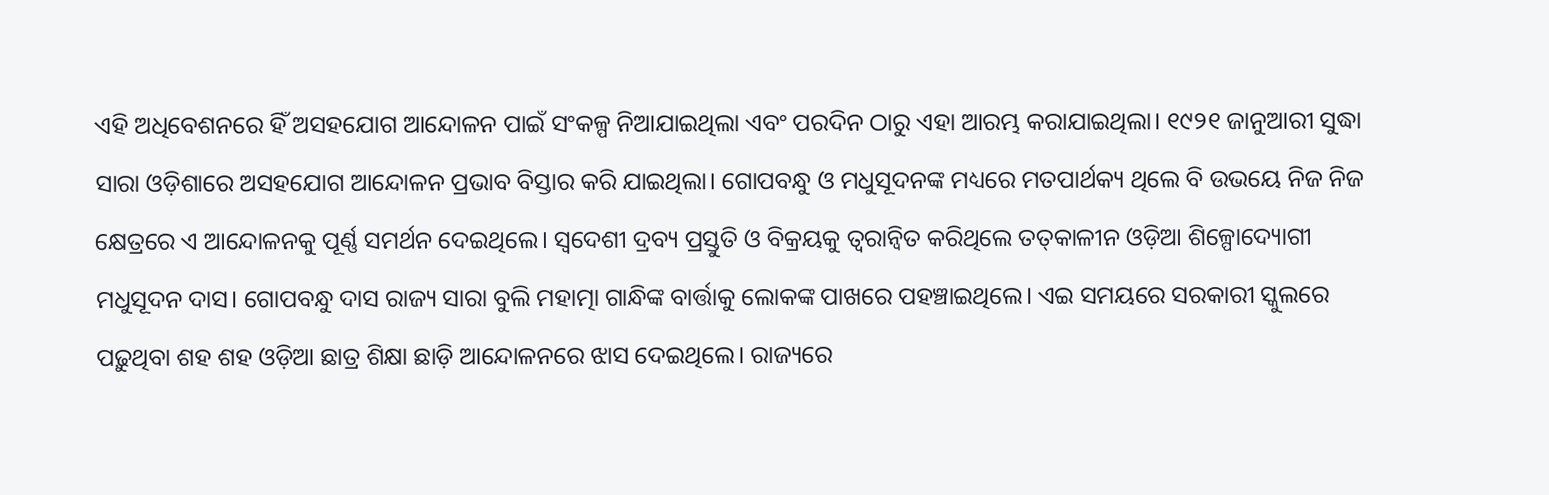ଏହି ଅଧିବେଶନରେ ହିଁ ଅସହଯୋଗ ଆନ୍ଦୋଳନ ପାଇଁ ସଂକଳ୍ପ ନିଆଯାଇଥିଲା ଏବଂ ପରଦିନ ଠାରୁ ଏହା ଆରମ୍ଭ କରାଯାଇଥିଲା। ୧୯୨୧ ଜାନୁଆରୀ ସୁଦ୍ଧା ସାରା ଓଡ଼ିଶାରେ ଅସହଯୋଗ ଆନ୍ଦୋଳନ ପ୍ରଭାବ ବିସ୍ତାର କରି ଯାଇଥିଲା। ଗୋପବନ୍ଧୁ ଓ ମଧୁସୂଦନଙ୍କ ମଧ୍ୟରେ ମତପାର୍ଥକ୍ୟ ଥିଲେ ବି ଉଭୟେ ନିଜ ନିଜ କ୍ଷେତ୍ରରେ ଏ ଆନ୍ଦୋଳନକୁ ପୂର୍ଣ୍ଣ ସମର୍ଥନ ଦେଇଥିଲେ। ସ୍ବଦେଶୀ ଦ୍ରବ୍ୟ ପ୍ରସ୍ତୁତି ଓ ବିକ୍ରୟକୁ ତ୍ବରାନ୍ବିତ କରିଥିଲେ ତତ୍‌କାଳୀନ ଓଡ଼ିଆ ଶିଳ୍ପୋଦ୍ୟୋଗୀ ମଧୁସୂଦନ ଦାସ। ଗୋପବନ୍ଧୁ ଦାସ ରାଜ୍ୟ ସାରା ବୁଲି ମହାତ୍ମା ଗାନ୍ଧିଙ୍କ ବାର୍ତ୍ତାକୁ ଲୋକଙ୍କ ପାଖରେ ପହଞ୍ଚାଇଥିଲେ। ଏଇ ସମୟରେ ସରକାରୀ ସ୍କୁଲରେ ପଢ଼ୁଥିବା ଶହ ଶହ ଓଡ଼ିଆ ଛାତ୍ର ଶିକ୍ଷା ଛାଡ଼ି ଆନ୍ଦୋଳନରେ ଝାସ ଦେଇଥିଲେ। ରାଜ୍ୟରେ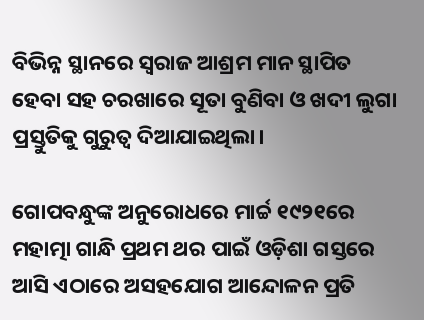ବିଭିନ୍ନ ସ୍ଥାନରେ ସ୍ବରାଜ ଆଶ୍ରମ ମାନ ସ୍ଥାପିତ ହେବା ସହ ଚରଖାରେ ସୂତା ବୁଣିବା ଓ ଖଦୀ ଲୁଗା ପ୍ରସ୍ତୁତିକୁ ଗୁରୁତ୍ବ ଦିଆଯାଇଥିଲା।

ଗୋପବନ୍ଧୁଙ୍କ ଅନୁରୋଧରେ ମାର୍ଚ୍ଚ ୧୯୨୧ରେ ମହାତ୍ମା ଗାନ୍ଧି ପ୍ରଥମ ଥର ପାଇଁ ଓଡ଼ିଶା ଗସ୍ତରେ ଆସି ଏଠାରେ ଅସହଯୋଗ ଆନ୍ଦୋଳନ ପ୍ରତି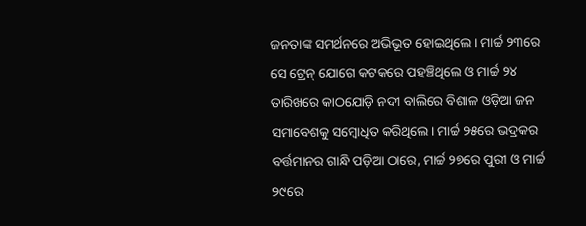ଜନତାଙ୍କ ସମର୍ଥନରେ ଅଭିଭୂତ ହୋଇଥିଲେ। ମାର୍ଚ୍ଚ ୨୩ରେ ସେ ଟ୍ରେନ୍‌ ଯୋଗେ କଟକରେ ପହଞ୍ଚିଥିଲେ ଓ ମାର୍ଚ୍ଚ ୨୪ ତାରିଖରେ କାଠଯୋଡ଼ି ନଦୀ ବାଲିରେ ବିଶାଳ ଓଡ଼ିଆ ଜନ ସମାବେଶକୁ ସମ୍ବୋଧିତ କରିଥିଲେ। ମାର୍ଚ୍ଚ ୨୫ରେ ଭଦ୍ରକର ବର୍ତ୍ତମାନର ଗାନ୍ଧି ପଡ଼ିଆ ଠାରେ, ମାର୍ଚ୍ଚ ୨୭ରେ ପୁରୀ ଓ ମାର୍ଚ୍ଚ ୨୯ରେ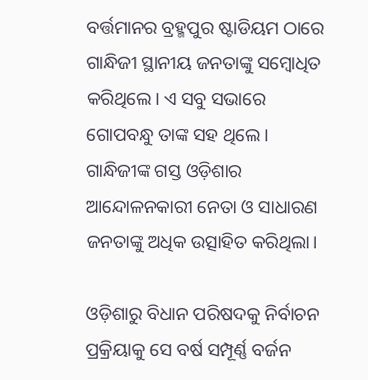ବର୍ତ୍ତମାନର ବ୍ରହ୍ମପୁର ଷ୍ଟାଡିୟମ ଠାରେ ଗାନ୍ଧିଜୀ ସ୍ଥାନୀୟ ଜନତାଙ୍କୁ ସମ୍ବୋଧିତ କରିଥିଲେ। ଏ ସବୁ ସଭାରେ ଗୋପବନ୍ଧୁ ତାଙ୍କ ସହ ଥିଲେ। ଗାନ୍ଧିଜୀଙ୍କ ଗସ୍ତ ଓଡ଼ିଶାର ଆନ୍ଦୋଳନକାରୀ ନେତା ଓ ସାଧାରଣ ଜନତାଙ୍କୁ ଅଧିକ ଉତ୍ସାହିତ କରିଥିଲା।

ଓଡ଼ିଶାରୁ ବିଧାନ ପରିଷଦକୁ ନିର୍ବାଚନ ପ୍ରକ୍ରିୟାକୁ ସେ ବର୍ଷ ସମ୍ପୂର୍ଣ୍ଣ ବର୍ଜନ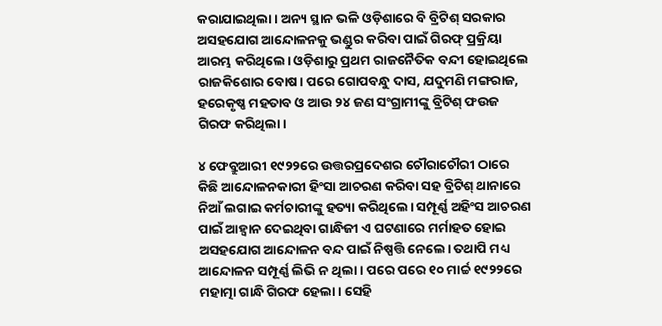କରାଯାଇଥିଲା। ଅନ୍ୟ ସ୍ଥାନ ଭଳି ଓଡ଼ିଶାରେ ବି ବ୍ରିଟିଶ୍‌ ସରକାର ଅସହଯୋଗ ଆନ୍ଦୋଳନକୁ ଭଣ୍ଡୁର କରିବା ପାଇଁ ଗିରଫ୍‌ ପ୍ରକ୍ରିୟା ଆରମ୍ଭ କରିଥିଲେ। ଓଡ଼ିଶାରୁ ପ୍ରଥମ ରାଜନୈତିକ ବନ୍ଦୀ ହୋଇଥିଲେ ରାଜକିଶୋର ବୋଷ। ପରେ ଗୋପବନ୍ଧୁ ଦାସ, ଯଦୁମଣି ମଙ୍ଗରାଜ, ହରେକୃଷ୍ଣ ମହତାବ ଓ ଆଉ ୨୪ ଜଣ ସଂଗ୍ରାମୀଙ୍କୁ ବ୍ରିଟିଶ୍‌ ଫଉଜ ଗିରଫ କରିଥିଲା।

୪ ଫେବ୍ରୁଆରୀ ୧୯୨୨ରେ ଉତ୍ତରପ୍ରଦେଶର ଚୌରାଚୌରୀ ଠାରେ କିଛି ଆନ୍ଦୋଳନକାରୀ ହିଂସା ଆଚରଣ କରିବା ସହ ବ୍ରିଟିଶ୍‌ ଥାନାରେ ନିଆଁ ଲଗାଇ କର୍ମଚାରୀଙ୍କୁ ହତ୍ୟା କରିଥିଲେ। ସମ୍ପୂର୍ଣ୍ଣ ଅହିଂସ ଆଚରଣ ପାଇଁ ଆହ୍ବାନ ଦେଇଥିବା ଗାନ୍ଧିଜୀ ଏ ଘଟଣାରେ ମର୍ମାହତ ହୋଇ ଅସହଯୋଗ ଆନ୍ଦୋଳନ ବନ୍ଦ ପାଇଁ ନିଷ୍ପତ୍ତି ନେଲେ। ତଥାପି ମଧ୍ୟ ଆନ୍ଦୋଳନ ସମ୍ପୂର୍ଣ୍ଣ ଲିଭି ନ ଥିଲା। ପରେ ପରେ ୧୦ ମାର୍ଚ୍ଚ ୧୯୨୨ରେ ମହାତ୍ମା ଗାନ୍ଧି ଗିରଫ ହେଲା। ସେହି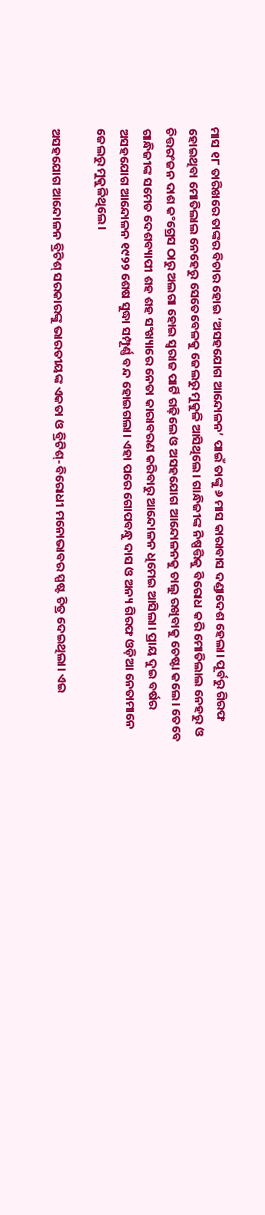ମାସ ୧୮ ତାରିଖରେ ତାଙ୍କର ବିଚାର ହୋଇ ‘ଅସହଯୋଗ ଆନ୍ଦୋଳନ’ ପାଇଁ ତାଙ୍କୁ ୬ ମାସ କାରାବାସ ଦଣ୍ଡାଦେଶ ହେଲା। ପୂର୍ବରୁ ଗିରଫ ହୋଇଥିବା ମୋତିଲାଲ ନେହେରୁ ସେତେବେଳକୁ ଜେଲରୁ ମୁକୁଳି ଆସିଥିଲେ। ଗାନ୍ଧିଜୀଙ୍କ ନିଷ୍ପତ୍ତିକୁ ବିରୋଧ କରି ମୋତିଲାଲ ନେହରୁ ଓ ଚିତ୍ତରଂଜନ ଦାଶ କଂଗ୍ରେସ ଠାରୁ ଅଲଗା ହୋଇ ସ୍ବରାଜ ପାର୍ଟି ଗଢ଼ିଲେ ଓ ଅସହଯୋଗ ଆନ୍ଦୋଳନକୁ ଚାଲୁ ରଖିବାକୁ ଚେଷ୍ଟା କଲେ। ତେବେ ଗାନ୍ଧିଜୀଙ୍କ ସମେତ ଦେଶବ୍ୟାପୀ ଶହ ଶହ ସଂଖ୍ୟାରେ ନେତା କାରାବରଣ କରିବାରୁ ଆନ୍ଦୋଳନ ଧିମେଇ ଆସିଲା। ପ୍ରାୟ ଦୁଇ ବର୍ଷର ଅସହଯୋଗ ଆନ୍ଦୋଳନ ୧୯୨୨ ଶେଷ ସୁଦ୍ଧା ସମ୍ପୂର୍ଣ୍ଣ ବନ୍ଦ ହୋଇଗଲା। ଏହା ପରେ ଗୋପବନ୍ଧୁ ଦାସ ଓ ଅନ୍ୟ ଗିରଫ ଓଡ଼ିଆ ନେତାମାନେ ଜେଲରୁ ମୁକୁଳିଥିଲେ।

ଅସହଯୋଗ ଆନ୍ଦୋଳନ ବ୍ରିଟିଶ୍‌ ସରକାରଙ୍କୁ ଭାରତୀୟଙ୍କ ଏକତା ଓ ବ୍ରିଟିଶ୍-ବିରୋଧୀ ମନୋଭାବର ସ୍ପଷ୍ଟ ଚିତ୍ର ଦେଇଥିଲା। ଏଇ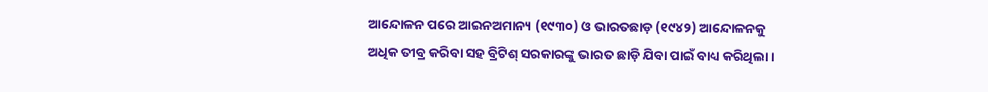ଆନ୍ଦୋଳନ ପରେ ଆଇନଅମାନ୍ୟ (୧୯୩୦) ଓ ଭାରତଛାଡ଼ (୧୯୪୨) ଆନ୍ଦୋଳନକୁ ଅଧିକ ତୀବ୍ର କରିବା ସହ ବ୍ରିଟିଶ୍‌ ସରକାରଙ୍କୁ ଭାରତ ଛାଡ଼ି ଯିବା ପାଇଁ ବାଧ୍ୟ କରିଥିଲା।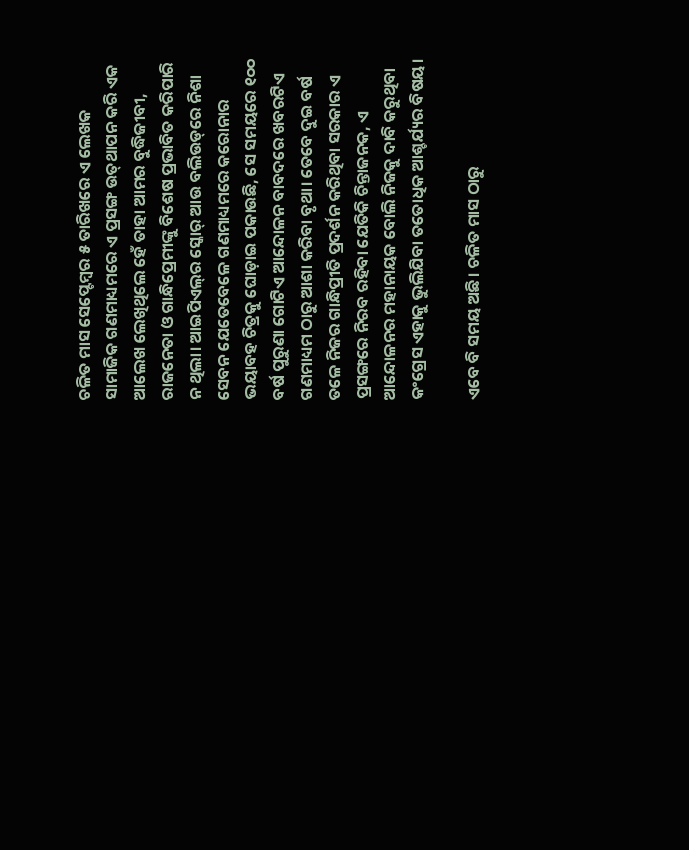ଚଳିତ ମାସ ସେପ୍ଟେମ୍ବର ୫ ତାରିଖରେ ଏ ଲେଖକ ସାମାଜିକ ଗଣମାଧ୍ୟମରେ ଏ ପ୍ରସଙ୍ଗ ଉତ୍‌ଥାପନ କରି ଏକ ଆଲେଖ ଲେଖିଥିଲେ ହେଁ ତାହା ଆମର ବୁଦ୍ଧିଜୀବୀ, ରାଜନେତା ଓ ଗାନ୍ଧିପ୍ରେମୀଙ୍କୁ ବିଶେଷ ପ୍ରଭାବିତ କରିପାରି ନ ଥିଲା। ଆଇପିଏଲ୍‌ର ସ୍କୋର୍‌ ଆଉ ବଲିଉଡ୍‌ରେ ନିଶା ସେବନ ଯେତେବେଳେ ଗଣମାଧ୍ୟମରେ କରୋନାର ଭୟାବହ ଚିତ୍ରକୁ ଘୋଡ଼ାଇ ପକାଉଛି, ସେ ସମୟରେ ୧୦୦ ବର୍ଷ ପୁରୁଣା ଗୋଟିଏ ଆନ୍ଦୋଳନ ବାବଦରେ ଖବରଟିଏ ଗଣମାଧ୍ୟମ ଠାରୁ ଆଶା କରିବା ବୃଥା। ତେବେ ଦୁଇ ବର୍ଷ ତଳେ ନିଜର ଗାନ୍ଧିପ୍ରୀତି ପ୍ରଦର୍ଶନ କରିଥିବା ସରକାର ଏ ପ୍ରସଙ୍ଗରେ ନିରବ ରହିବା ଯେତିକି ଚିନ୍ତାଜନକ, ଏ ଆନ୍ଦୋଳନର ମହାନାୟକ ବୋଲି ନିଜକୁ ଦାବି କରୁଥିବା କଂଗ୍ରେସ ଏହାକୁ ଭୁଲିଯିବା ତତୋଧିକ ଆଶ୍ଚର୍ଯ୍ୟର ବିଷୟ।

ଏବେ ବି ସମୟ ଅଛି। ଚଳିତ ମାସ ଠାରୁ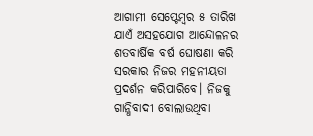ଆଗାମୀ ସେପ୍ଟେମ୍ବର ୫ ତାରିଖ ଯାଏଁ ଅସହଯୋଗ ଆନ୍ଦୋଳନର ଶତବାର୍ଷିକ ବର୍ଷ ଘୋଷଣା କରି ସରକାର ନିଜର ମହନୀୟତା ପ୍ରଦର୍ଶନ କରିପାରିବେ। ନିଜକୁ ଗାନ୍ଧିବାଦୀ ବୋଲାଉଥିବା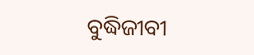ବୁଦ୍ଧିଜୀବୀ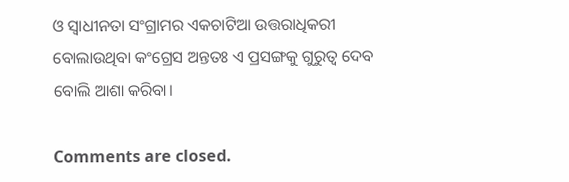ଓ ସ୍ବାଧୀନତା ସଂଗ୍ରାମର ଏକଚାଟିଆ ଉତ୍ତରାଧିକରୀ ବୋଲାଉଥିବା କଂଗ୍ରେସ ଅନ୍ତତଃ ଏ ପ୍ରସଙ୍ଗକୁ ଗୁରୁତ୍ବ ଦେବ ବୋଲି ଆଶା କରିବା।

Comments are closed.